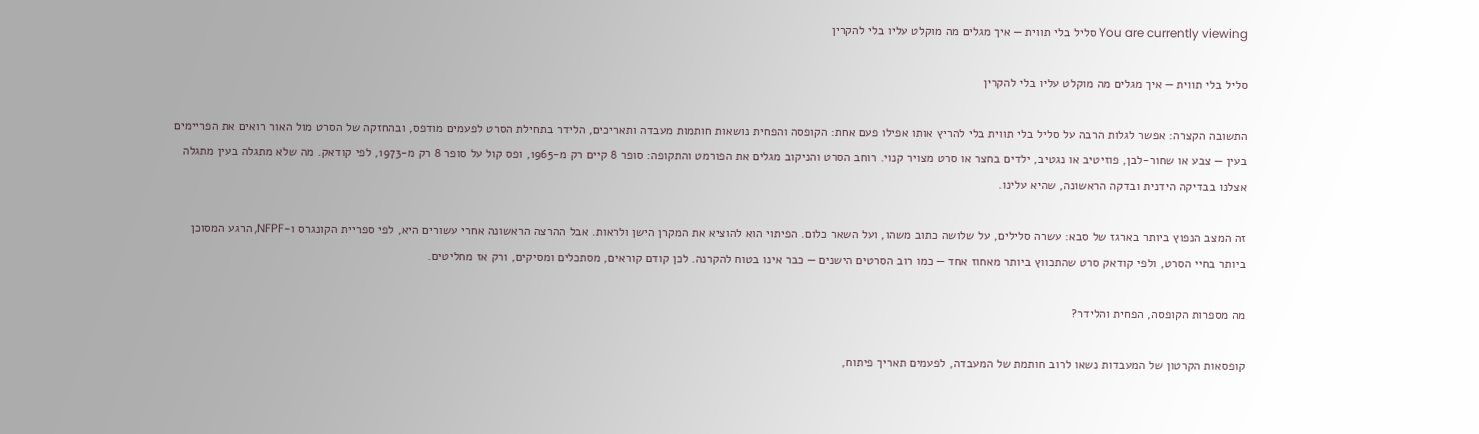You are currently viewing סליל בלי תווית — איך מגלים מה מוקלט עליו בלי להקרין

סליל בלי תווית — איך מגלים מה מוקלט עליו בלי להקרין

התשובה הקצרה: אפשר לגלות הרבה על סליל בלי תווית בלי להריץ אותו אפילו פעם אחת: הקופסה והפחית נושאות חותמות מעבדה ותאריכים, הלידר בתחילת הסרט לפעמים מודפס, ובהחזקה של הסרט מול האור רואים את הפריימים בעין — צבע או שחור-לבן, פוזיטיב או נגטיב, ילדים בחצר או סרט מצויר קנוי. רוחב הסרט והניקוב מגלים את הפורמט והתקופה: סופר 8 קיים רק מ-1965, ופס קול על סופר 8 רק מ-1973, לפי קודאק. מה שלא מתגלה בעין מתגלה אצלנו בבדיקה הידנית ובדקה הראשונה, שהיא עלינו.

זה המצב הנפוץ ביותר בארגז של סבא: עשרה סלילים, על שלושה כתוב משהו, ועל השאר כלום. הפיתוי הוא להוציא את המקרן הישן ולראות. אבל ההרצה הראשונה אחרי עשורים היא, לפי ספריית הקונגרס ו-NFPF, הרגע המסוכן ביותר בחיי הסרט, ולפי קודאק סרט שהתכווץ ביותר מאחוז אחד — כמו רוב הסרטים הישנים — כבר אינו בטוח להקרנה. לכן קודם קוראים, מסתכלים ומסיקים, ורק אז מחליטים.

מה מספרות הקופסה, הפחית והלידר?

קופסאות הקרטון של המעבדות נשאו לרוב חותמת של המעבדה, לפעמים תאריך פיתוח,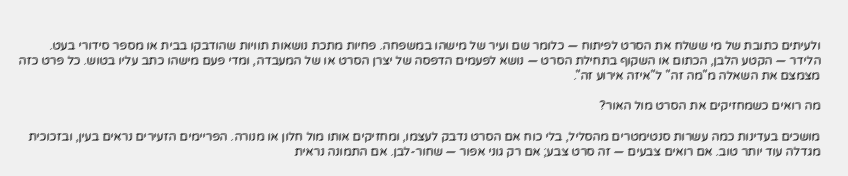ולעיתים כתובת של מי ששלח את הסרט לפיתוח — כלומר שם ועיר של מישהו במשפחה. פחיות מתכת נושאות תוויות שהודבקו בבית או מספר סידורי בעט. הלידר — הקטע הלבן, הכתום או השקוף בתחילת הסרט — נושא לפעמים הדפסה של יצרן הסרט או של המעבדה, ומדי פעם מישהו כתב עליו בטוש. כל פרט כזה מצמצם את השאלה מ"מה זה" ל"איזה אירוע זה".

מה רואים כשמחזיקים את הסרט מול האור?

מושכים בעדינות כמה עשרות סנטימטרים מהסליל, בלי כוח אם הסרט נדבק לעצמו, ומחזיקים אותו מול חלון או מנורה. הפריימים הזעירים נראים בעין, ובזכוכית מגדלה עוד יותר טוב. אם רואים צבעים — זה סרט צבע; אם רק גוני אפור — שחור-לבן. אם התמונה נראית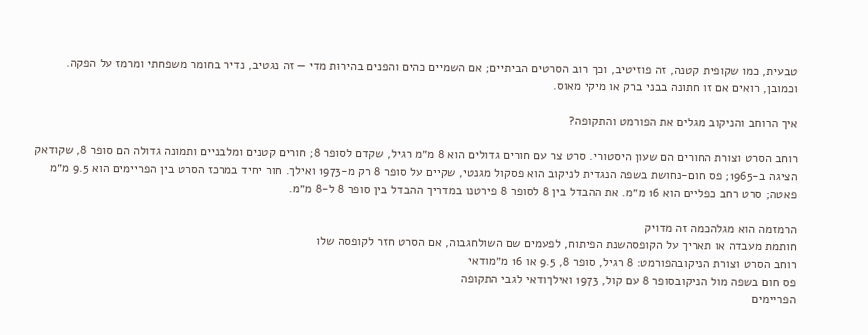טבעית, כמו שקופית קטנה, זה פוזיטיב, וכך רוב הסרטים הביתיים; אם השמיים כהים והפנים בהירות מדי — זה נגטיב, נדיר בחומר משפחתי ומרמז על הפקה. וכמובן, רואים אם זו חתונה בבני ברק או מיקי מאוס.

איך הרוחב והניקוב מגלים את הפורמט והתקופה?

רוחב הסרט וצורת החורים הם שעון היסטורי. סרט צר עם חורים גדולים הוא 8 מ״מ רגיל, שקדם לסופר 8; חורים קטנים ומלבניים ותמונה גדולה הם סופר 8, שקודאק הציגה ב-1965; פס חום-נחושת בשפה הנגדית לניקוב הוא פסקול מגנטי, שקיים על סופר 8 רק מ-1973 ואילך. חור יחיד במרכז הסרט בין הפריימים הוא 9.5 מ״מ פאטה; סרט רחב כפליים הוא 16 מ״מ. את ההבדל בין 8 לסופר 8 פירטנו במדריך ההבדל בין סופר 8 ל-8 מ״מ.

הרמזמה הוא מגלהכמה זה מדויק
חותמת מעבדה או תאריך על הקופסהשנת הפיתוח, לפעמים שם השולחגבוה, אם הסרט חזר לקופסה שלו
רוחב הסרט וצורת הניקובהפורמט: 8 רגיל, סופר 8, 9.5 או 16 מ״מודאי
פס חום בשפה מול הניקובסופר 8 עם קול, 1973 ואילךודאי לגבי התקופה
הפריימים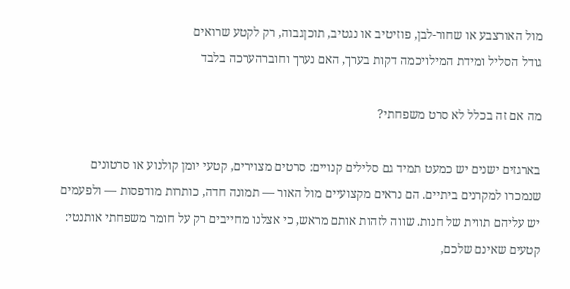מול האורצבע או שחור-לבן, פוזיטיב או נגטיב, תוכןגבוה, רק לקטע שרואים
גודל הסליל ומידת המילויכמה דקות בערך, האם נערך וחוברהערכה בלבד

מה אם זה בכלל לא סרט משפחתי?

בארגזים ישנים יש כמעט תמיד גם סלילים קנויים: סרטים מצוירים, קטעי יומן קולנוע או סרטונים שנמכרו למקרנים ביתיים. הם נראים מקצועיים מול האור — תמונה חדה, כותרות מודפסות — ולפעמים יש עליהם תווית של חנות. שווה לזהות אותם מראש, כי אצלנו מחייבים רק על חומר משפחתי אותנטי: קטעים שאינם שלכם,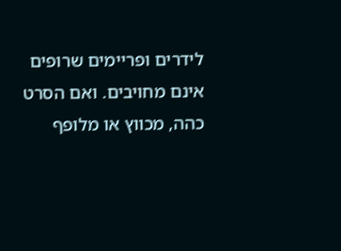לידרים ופריימים שרופים אינם מחויבים. ואם הסרט כהה, מכווץ או מלופף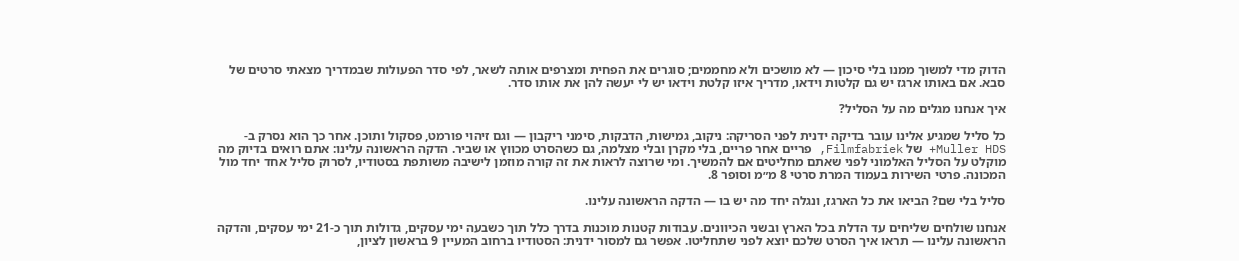הדוק מדי למשוך ממנו בלי סיכון — לא מושכים ולא מחממים; סוגרים את הפחית ומצרפים אותה לשאר, לפי סדר הפעולות שבמדריך מצאתי סרטים של סבא. אם באותו ארגז יש גם קלטות וידאו, מדריך איזו קלטת וידאו יש לי יעשה להן את אותו סדר.

איך אנחנו מגלים מה על הסליל?

כל סליל שמגיע אלינו עובר בדיקה ידנית לפני הסריקה: ניקוב, גמישות, הדבקות, סימני ריקבון — וגם זיהוי פורמט, פסקול ותוכן. אחר כך הוא נסרק ב-Muller HDS+ של Filmfabriek, פריים אחר פריים, בלי מקרן ובלי מצלמה, גם כשהסרט מכווץ או שביר. הדקה הראשונה עלינו: אתם רואים בדיוק מה מוקלט על הסליל האלמוני לפני שאתם מחליטים אם להמשיך. ומי שרוצה לראות את זה קורה מוזמן לישיבה משותפת בסטודיו, לסרוק סליל אחד יחד מול המכונה. פרטי השירות בעמוד המרת סרטי 8 מ״מ וסופר 8.

סליל בלי שם? הביאו את כל הארגז, ונגלה יחד מה יש בו — הדקה הראשונה עלינו.

אנחנו שולחים שליחים עד הדלת בכל הארץ ובשני הכיוונים. עבודות קטנות מוכנות בדרך כלל תוך כשבעה ימי עסקים, גדולות תוך כ-21 ימי עסקים, והדקה הראשונה עלינו — תראו איך הסרט שלכם יוצא לפני שתחליטו. אפשר גם למסור ידנית: הסטודיו ברחוב המעיין 9 בראשון לציון,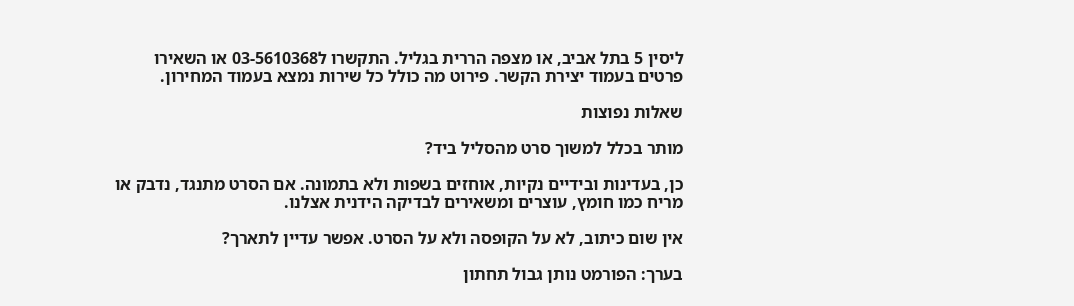ליסין 5 בתל אביב, או מצפה הררית בגליל. התקשרו ל03-5610368 או השאירו פרטים בעמוד יצירת הקשר. פירוט מה כולל כל שירות נמצא בעמוד המחירון.

שאלות נפוצות

מותר בכלל למשוך סרט מהסליל ביד?

כן, בעדינות ובידיים נקיות, אוחזים בשפות ולא בתמונה. אם הסרט מתנגד, נדבק או מריח כמו חומץ, עוצרים ומשאירים לבדיקה הידנית אצלנו.

אין שום כיתוב, לא על הקופסה ולא על הסרט. אפשר עדיין לתארך?

בערך: הפורמט נותן גבול תחתון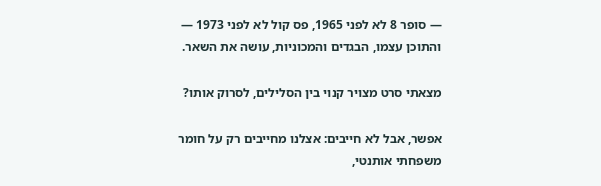— סופר 8 לא לפני 1965, פס קול לא לפני 1973 — והתוכן עצמו, הבגדים והמכוניות, עושה את השאר.

מצאתי סרט מצויר קנוי בין הסלילים, לסרוק אותו?

אפשר, אבל לא חייבים: אצלנו מחייבים רק על חומר משפחתי אותנטי,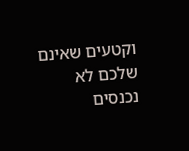וקטעים שאינם שלכם לא נכנסים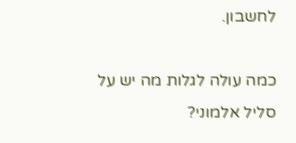לחשבון.

כמה עולה לגלות מה יש על סליל אלמוני?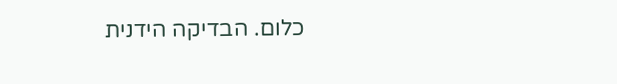כלום. הבדיקה הידנית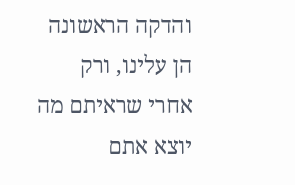והדקה הראשונה הן עלינו, ורק אחרי שראיתם מה יוצא אתם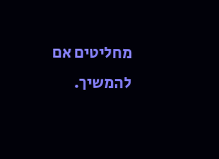מחליטים אם להמשיך.